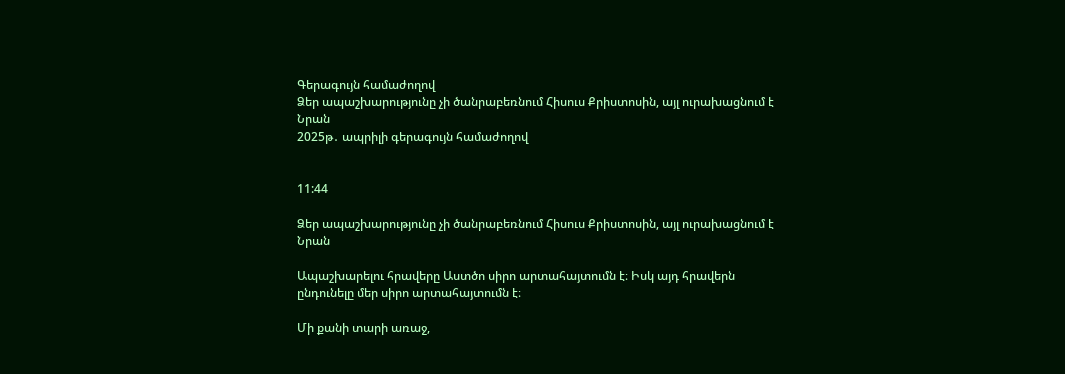Գերագույն համաժողով
Ձեր ապաշխարությունը չի ծանրաբեռնում Հիսուս Քրիստոսին, այլ ուրախացնում է Նրան
2025թ․ ապրիլի գերագույն համաժողով


11:44

Ձեր ապաշխարությունը չի ծանրաբեռնում Հիսուս Քրիստոսին, այլ ուրախացնում է Նրան

Ապաշխարելու հրավերը Աստծո սիրո արտահայտումն է։ Իսկ այդ հրավերն ընդունելը մեր սիրո արտահայտումն է։

Մի քանի տարի առաջ,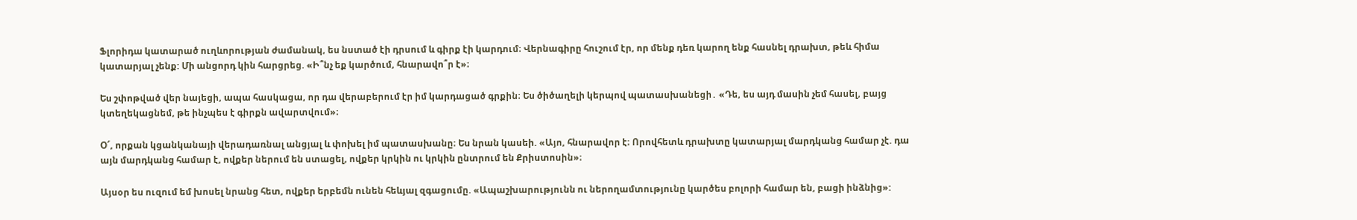Ֆլորիդա կատարած ուղևորության ժամանակ, ես նստած էի դրսում և գիրք էի կարդում։ Վերնագիրը հուշում էր, որ մենք դեռ կարող ենք հասնել դրախտ, թեև հիմա կատարյալ չենք: Մի անցորդ կին հարցրեց. «Ի՞նչ եք կարծում, հնարավո՞ր է»։

Ես շփոթված վեր նայեցի, ապա հասկացա, որ դա վերաբերում էր իմ կարդացած գրքին։ Ես ծիծաղելի կերպով պատասխանեցի․ «Դե, ես այդ մասին չեմ հասել, բայց կտեղեկացնեմ, թե ինչպես է գիրքն ավարտվում»։

Օ՜, որքան կցանկանայի վերադառնալ անցյալ և փոխել իմ պատասխանը։ Ես նրան կասեի. «Այո, հնարավոր է։ Որովհետև դրախտը կատարյալ մարդկանց համար չէ. դա այն մարդկանց համար է, ովքեր ներում են ստացել, ովքեր կրկին ու կրկին ընտրում են Քրիստոսին»։

Այսօր ես ուզում եմ խոսել նրանց հետ, ովքեր երբեմն ունեն հեևյալ զգացումը. «Ապաշխարությունն ու ներողամտությունը կարծես բոլորի համար են, բացի ինձնից»: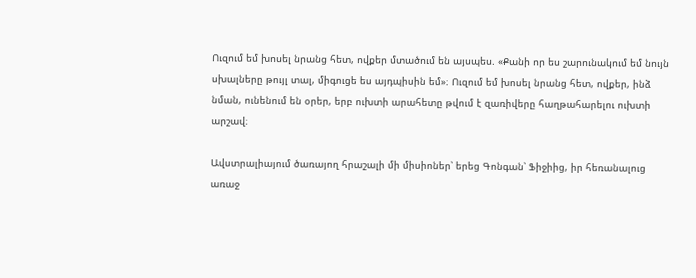Ուզում եմ խոսել նրանց հետ, ովքեր մտածում են այսպես. «Քանի որ ես շարունակում եմ նույն սխալները թույլ տալ, միգուցե ես այդպիսին եմ»։ Ուզում եմ խոսել նրանց հետ, ովքեր, ինձ նման, ունենում են օրեր, երբ ուխտի արահետը թվում է զառիվերը հաղթահարելու ուխտի արշավ։

Ավստրալիայում ծառայող հրաշալի մի միսիոներ՝ երեց Գոնգան՝ Ֆիջիից, իր հեռանալուց առաջ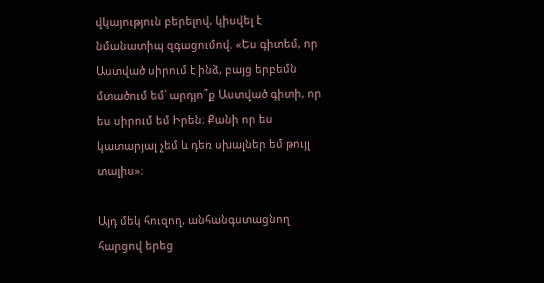վկայություն բերելով, կիսվել է նմանատիպ զգացումով. «Ես գիտեմ, որ Աստված սիրում է ինձ, բայց երբեմն մտածում եմ՝ արդյո՞ք Աստված գիտի, որ ես սիրում եմ Իրեն։ Քանի որ ես կատարյալ չեմ և դեռ սխալներ եմ թույլ տալիս»։

Այդ մեկ հուզող, անհանգստացնող հարցով երեց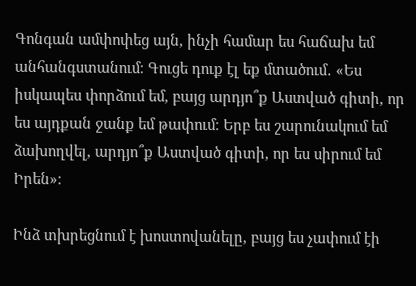Գոնգան ամփոփեց այն, ինչի համար ես հաճախ եմ անհանգստանում։ Գուցե դուք էլ եք մտածում․ «Ես իսկապես փորձում եմ, բայց արդյո՞ք Աստված գիտի, որ ես այդքան ջանք եմ թափում։ Երբ ես շարունակում եմ ձախողվել, արդյո՞ք Աստված գիտի, որ ես սիրում եմ Իրեն»։

Ինձ տխրեցնում է խոստովանելը, բայց ես չափում էի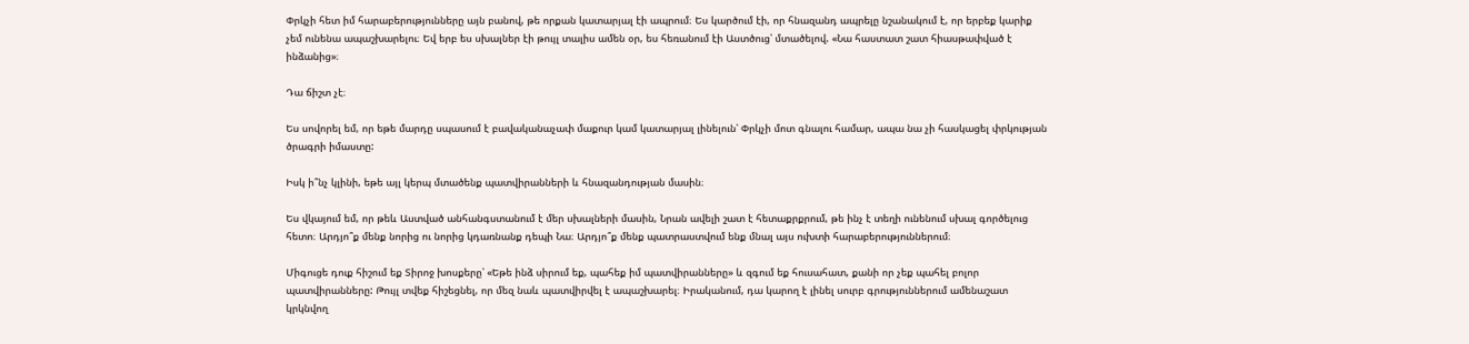Փրկչի հետ իմ հարաբերությունները այն բանով, թե որքան կատարյալ էի ապրում։ Ես կարծում էի, որ հնազանդ ապրելը նշանակում է, որ երբեք կարիք չեմ ունենա ապաշխարելու։ Եվ երբ ես սխալներ էի թույլ տալիս ամեն օր, ես հեռանում էի Աստծուց՝ մտածելով. «Նա հաստատ շատ հիասթափված է ինձանից»։

Դա ճիշտ չէ։

Ես սովորել եմ, որ եթե մարդը սպասում է բավականաչափ մաքուր կամ կատարյալ լինելուն՝ Փրկչի մոտ գնալու համար, ապա նա չի հասկացել փրկության ծրագրի իմաստը:

Իսկ ի՞նչ կլինի, եթե այլ կերպ մտածենք պատվիրանների և հնազանդության մասին։

Ես վկայում եմ, որ թեև Աստված անհանգստանում է մեր սխալների մասին, Նրան ավելի շատ է հետաքրքրում, թե ինչ է տեղի ունենում սխալ գործելուց հետո։ Արդյո՞ք մենք նորից ու նորից կդառնանք դեպի Նա։ Արդյո՞ք մենք պատրաստվում ենք մնալ այս ուխտի հարաբերություններում։

Միգուցե դուք հիշում եք Տիրոջ խոսքերը՝ «Եթե ինձ սիրում եք, պահեք իմ պատվիրանները» և զգում եք հուսահատ, քանի որ չեք պահել բոլոր պատվիրանները: Թույլ տվեք հիշեցնել, որ մեզ նաև պատվիրվել է ապաշխարել։ Իրականում, դա կարող է լինել սուրբ գրություններում ամենաշատ կրկնվող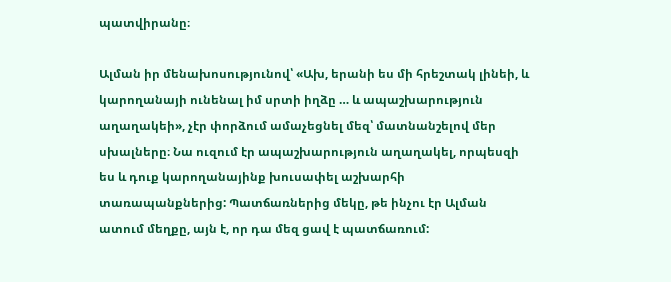պատվիրանը։

Ալման իր մենախոսությունով՝ «Ախ, երանի ես մի հրեշտակ լինեի, և կարողանայի ունենալ իմ սրտի իղձը … և ապաշխարություն աղաղակեի», չէր փորձում ամաչեցնել մեզ՝ մատնանշելով մեր սխալները։ Նա ուզում էր ապաշխարություն աղաղակել, որպեսզի ես և դուք կարողանայինք խուսափել աշխարհի տառապանքներից: Պատճառներից մեկը, թե ինչու էր Ալման ատում մեղքը, այն է, որ դա մեզ ցավ է պատճառում: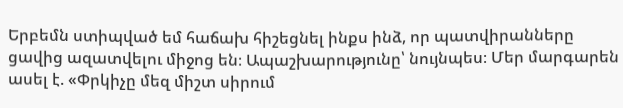Երբեմն ստիպված եմ հաճախ հիշեցնել ինքս ինձ, որ պատվիրանները ցավից ազատվելու միջոց են։ Ապաշխարությունը՝ նույնպես։ Մեր մարգարեն ասել է. «Փրկիչը մեզ միշտ սիրում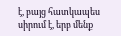է, բայց հատկապես սիրում է, երբ մենք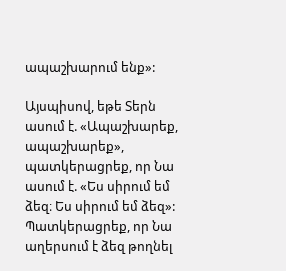ապաշխարում ենք»:

Այսպիսով, եթե Տերն ասում է. «Ապաշխարեք, ապաշխարեք», պատկերացրեք, որ Նա ասում է. «Ես սիրում եմ ձեզ։ Ես սիրում եմ ձեզ»: Պատկերացրեք, որ Նա աղերսում է ձեզ թողնել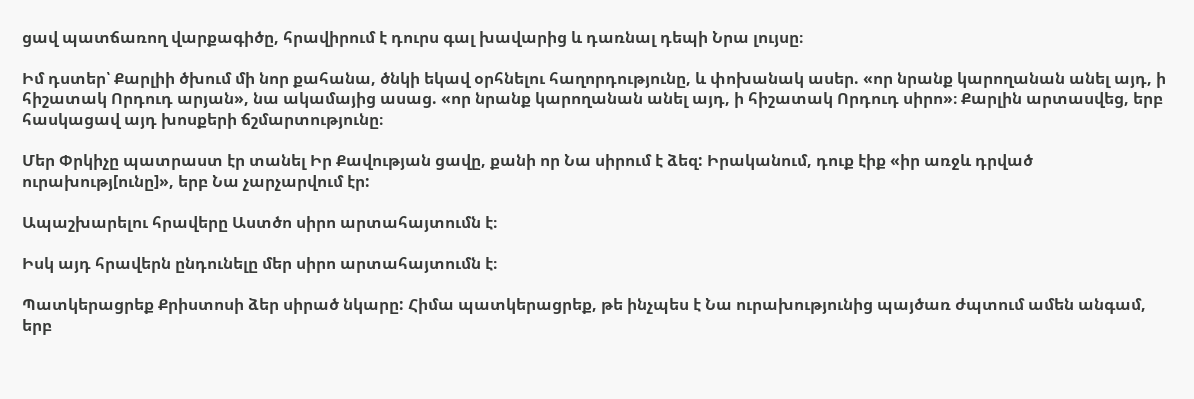ցավ պատճառող վարքագիծը, հրավիրում է դուրս գալ խավարից և դառնալ դեպի Նրա լույսը։

Իմ դստեր՝ Քարլիի ծխում մի նոր քահանա, ծնկի եկավ օրհնելու հաղորդությունը, և փոխանակ ասեր. «որ նրանք կարողանան անել այդ, ի հիշատակ Որդուդ արյան», նա ակամայից ասաց. «որ նրանք կարողանան անել այդ, ի հիշատակ Որդուդ սիրո»։ Քարլին արտասվեց, երբ հասկացավ այդ խոսքերի ճշմարտությունը։

Մեր Փրկիչը պատրաստ էր տանել Իր Քավության ցավը, քանի որ Նա սիրում է ձեզ: Իրականում, դուք էիք «իր առջև դրված ուրախությ[ունը]», երբ Նա չարչարվում էր:

Ապաշխարելու հրավերը Աստծո սիրո արտահայտումն է։

Իսկ այդ հրավերն ընդունելը մեր սիրո արտահայտումն է։

Պատկերացրեք Քրիստոսի ձեր սիրած նկարը: Հիմա պատկերացրեք, թե ինչպես է Նա ուրախությունից պայծառ ժպտում ամեն անգամ, երբ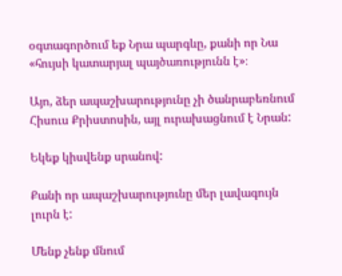օգտագործում եք Նրա պարգևը, քանի որ Նա «հույսի կատարյալ պայծառությունն է»։

Այո, ձեր ապաշխարությունը չի ծանրաբեռնում Հիսուս Քրիստոսին, այլ ուրախացնում է Նրան:

Եկեք կիսվենք սրանով:

Քանի որ ապաշխարությունը մեր լավագույն լուրն է:

Մենք չենք մնում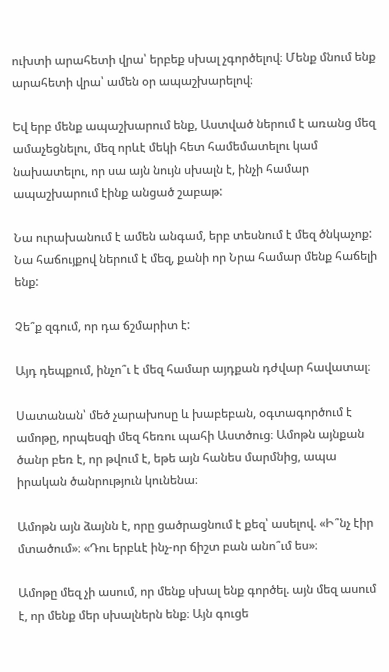ուխտի արահետի վրա՝ երբեք սխալ չգործելով։ Մենք մնում ենք արահետի վրա՝ ամեն օր ապաշխարելով։

Եվ երբ մենք ապաշխարում ենք, Աստված ներում է առանց մեզ ամաչեցնելու, մեզ որևէ մեկի հետ համեմատելու կամ նախատելու, որ սա այն նույն սխալն է, ինչի համար ապաշխարում էինք անցած շաբաթ:

Նա ուրախանում է ամեն անգամ, երբ տեսնում է մեզ ծնկաչոք: Նա հաճույքով ներում է մեզ, քանի որ Նրա համար մենք հաճելի ենք:

Չե՞ք զգում, որ դա ճշմարիտ է:

Այդ դեպքում, ինչո՞ւ է մեզ համար այդքան դժվար հավատալ։

Սատանան՝ մեծ չարախոսը և խաբեբան, օգտագործում է ամոթը, որպեսզի մեզ հեռու պահի Աստծուց։ Ամոթն այնքան ծանր բեռ է, որ թվում է, եթե այն հանես մարմնից, ապա իրական ծանրություն կունենա։

Ամոթն այն ձայնն է, որը ցածրացնում է քեզ՝ ասելով. «Ի՞նչ էիր մտածում»։ «Դու երբևէ ինչ-որ ճիշտ բան անո՞ւմ ես»։

Ամոթը մեզ չի ասում, որ մենք սխալ ենք գործել. այն մեզ ասում է, որ մենք մեր սխալներն ենք։ Այն գուցե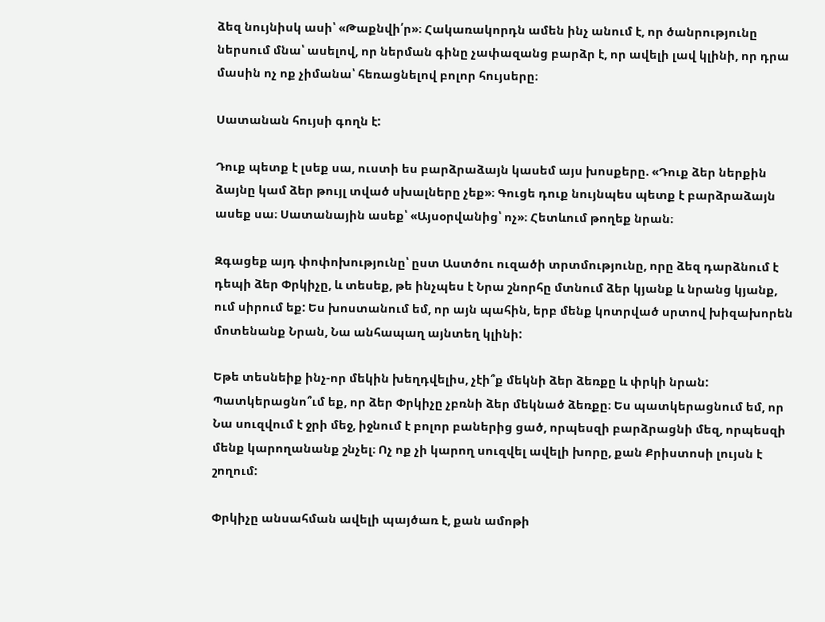ձեզ նույնիսկ ասի՝ «Թաքնվի՛ր»։ Հակառակորդն ամեն ինչ անում է, որ ծանրությունը ներսում մնա՝ ասելով, որ ներման գինը չափազանց բարձր է, որ ավելի լավ կլինի, որ դրա մասին ոչ ոք չիմանա՝ հեռացնելով բոլոր հույսերը։

Սատանան հույսի գողն է:

Դուք պետք է լսեք սա, ուստի ես բարձրաձայն կասեմ այս խոսքերը. «Դուք ձեր ներքին ձայնը կամ ձեր թույլ տված սխալները չեք»։ Գուցե դուք նույնպես պետք է բարձրաձայն ասեք սա։ Սատանային ասեք՝ «Այսօրվանից՝ ոչ»։ Հետևում թողեք նրան։

Զգացեք այդ փոփոխությունը՝ ըստ Աստծու ուզածի տրտմությունը, որը ձեզ դարձնում է դեպի ձեր Փրկիչը, և տեսեք, թե ինչպես է Նրա շնորհը մտնում ձեր կյանք և նրանց կյանք, ում սիրում եք: Ես խոստանում եմ, որ այն պահին, երբ մենք կոտրված սրտով խիզախորեն մոտենանք Նրան, Նա անհապաղ այնտեղ կլինի:

Եթե տեսնեիք ինչ-որ մեկին խեղդվելիս, չէի՞ք մեկնի ձեր ձեռքը և փրկի նրան: Պատկերացնո՞ւմ եք, որ ձեր Փրկիչը չբռնի ձեր մեկնած ձեռքը։ Ես պատկերացնում եմ, որ Նա սուզվում է ջրի մեջ, իջնում է բոլոր բաներից ցած, որպեսզի բարձրացնի մեզ, որպեսզի մենք կարողանանք շնչել։ Ոչ ոք չի կարող սուզվել ավելի խորը, քան Քրիստոսի լույսն է շողում:

Փրկիչը անսահման ավելի պայծառ է, քան ամոթի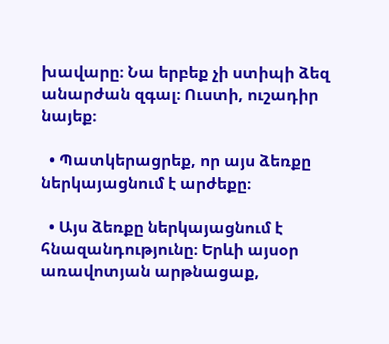խավարը։ Նա երբեք չի ստիպի ձեզ անարժան զգալ։ Ուստի, ուշադիր նայեք։

  • Պատկերացրեք, որ այս ձեռքը ներկայացնում է արժեքը։

  • Այս ձեռքը ներկայացնում է հնազանդությունը։ Երևի այսօր առավոտյան արթնացաք,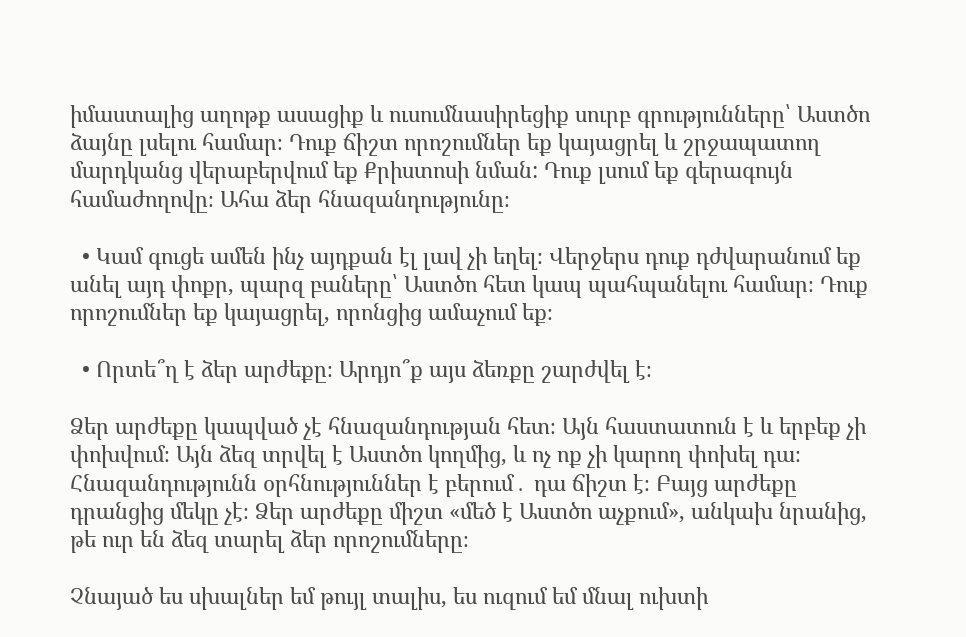իմաստալից աղոթք ասացիք և ուսումնասիրեցիք սուրբ գրությունները՝ Աստծո ձայնը լսելու համար։ Դուք ճիշտ որոշումներ եք կայացրել և շրջապատող մարդկանց վերաբերվում եք Քրիստոսի նման: Դուք լսում եք գերագույն համաժողովը։ Ահա ձեր հնազանդությունը։

  • Կամ գուցե ամեն ինչ այդքան էլ լավ չի եղել։ Վերջերս դուք դժվարանում եք անել այդ փոքր, պարզ բաները՝ Աստծո հետ կապ պահպանելու համար։ Դուք որոշումներ եք կայացրել, որոնցից ամաչում եք։

  • Որտե՞ղ է ձեր արժեքը։ Արդյո՞ք այս ձեռքը շարժվել է։

Ձեր արժեքը կապված չէ հնազանդության հետ։ Այն հաստատուն է և երբեք չի փոխվում։ Այն ձեզ տրվել է Աստծո կողմից, և ոչ ոք չի կարող փոխել դա։ Հնազանդությունն օրհնություններ է բերում․ դա ճիշտ է։ Բայց արժեքը դրանցից մեկը չէ։ Ձեր արժեքը միշտ «մեծ է Աստծո աչքում», անկախ նրանից, թե ուր են ձեզ տարել ձեր որոշումները։

Չնայած ես սխալներ եմ թույլ տալիս, ես ուզում եմ մնալ ուխտի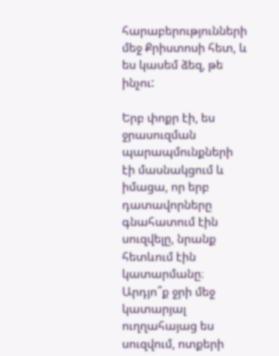հարաբերությունների մեջ Քրիստոսի հետ, և ես կասեմ ձեզ, թե ինչու:

Երբ փոքր էի, ես ջրասուզման պարապմունքների էի մասնակցում և իմացա, որ երբ դատավորները գնահատում էին սուզվելը, նրանք հետևում էին կատարմանը։ Արդյո՞ք ջրի մեջ կատարյալ ուղղահայաց ես սուզվում, ոտքերի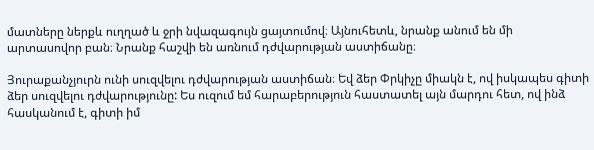մատները ներքև ուղղած և ջրի նվազագույն ցայտումով։ Այնուհետև, նրանք անում են մի արտասովոր բան։ Նրանք հաշվի են առնում դժվարության աստիճանը։

Յուրաքանչյուրն ունի սուզվելու դժվարության աստիճան։ Եվ ձեր Փրկիչը միակն է, ով իսկապես գիտի ձեր սուզվելու դժվարությունը: Ես ուզում եմ հարաբերություն հաստատել այն մարդու հետ, ով ինձ հասկանում է, գիտի իմ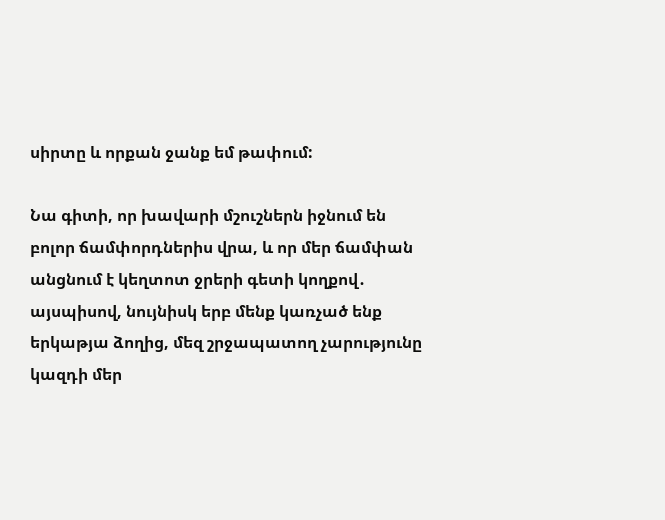սիրտը և որքան ջանք եմ թափում:

Նա գիտի, որ խավարի մշուշներն իջնում են բոլոր ճամփորդներիս վրա, և որ մեր ճամփան անցնում է կեղտոտ ջրերի գետի կողքով․ այսպիսով, նույնիսկ երբ մենք կառչած ենք երկաթյա ձողից, մեզ շրջապատող չարությունը կազդի մեր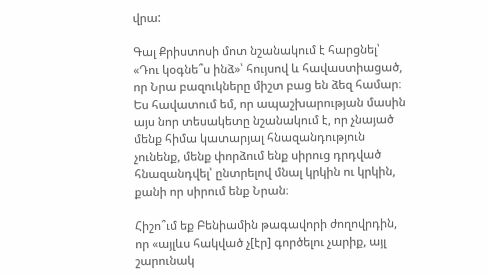վրա:

Գալ Քրիստոսի մոտ նշանակում է հարցնել՝ «Դու կօգնե՞ս ինձ»՝ հույսով և հավաստիացած, որ Նրա բազուկները միշտ բաց են ձեզ համար։ Ես հավատում եմ, որ ապաշխարության մասին այս նոր տեսակետը նշանակում է, որ չնայած մենք հիմա կատարյալ հնազանդություն չունենք, մենք փորձում ենք սիրուց դրդված հնազանդվել՝ ընտրելով մնալ կրկին ու կրկին, քանի որ սիրում ենք Նրան։

Հիշո՞ւմ եք Բենիամին թագավորի ժողովրդին, որ «այլևս հակված չ[էր] գործելու չարիք, այլ շարունակ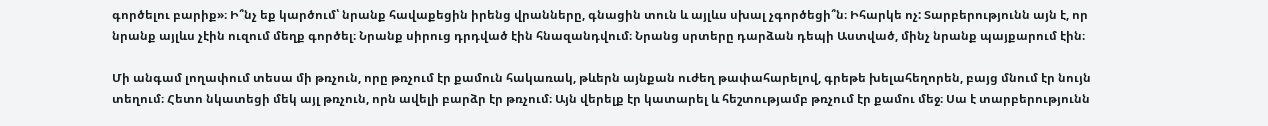գործելու բարիք»։ Ի՞նչ եք կարծում՝ նրանք հավաքեցին իրենց վրանները, գնացին տուն և այլևս սխալ չգործեցի՞ն։ Իհարկե ոչ: Տարբերությունն այն է, որ նրանք այլևս չէին ուզում մեղք գործել։ Նրանք սիրուց դրդված էին հնազանդվում։ Նրանց սրտերը դարձան դեպի Աստված, մինչ նրանք պայքարում էին։

Մի անգամ լողափում տեսա մի թռչուն, որը թռչում էր քամուն հակառակ, թևերն այնքան ուժեղ թափահարելով, գրեթե խելահեղորեն, բայց մնում էր նույն տեղում։ Հետո նկատեցի մեկ այլ թռչուն, որն ավելի բարձր էր թռչում։ Այն վերելք էր կատարել և հեշտությամբ թռչում էր քամու մեջ։ Սա է տարբերությունն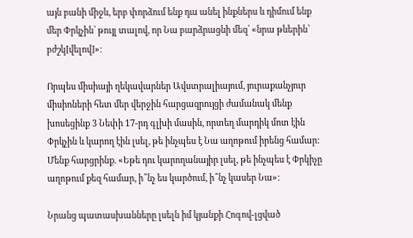այն բանի միջև, երբ փորձում ենք դա անել ինքներս և դիմում ենք մեր Փրկչին՝ թույլ տալով, որ Նա բարձրացնի մեզ՝ «նրա թևերին՝ բժշկ[վելով]»։

Որպես միսիայի ղեկավարներ Ավստրալիայում, յուրաքանչյուր միսիոների հետ մեր վերջին հարցազրույցի ժամանակ մենք խոսեցինք 3 Նեփի 17-րդ գլխի մասին, որտեղ մարդիկ մոտ էին Փրկչին և կարող էին լսել, թե ինչպես է Նա աղոթում իրենց համար: Մենք հարցրինք. «Եթե դու կարողանայիր լսել, թե ինչպես է Փրկիչը աղոթում քեզ համար, ի՞նչ ես կարծում, ի՞նչ կասեր Նա»:

Նրանց պատասխանները լսելն իմ կյանքի Հոգով-լցված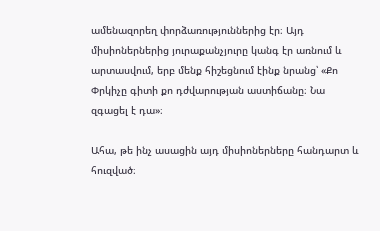ամենազորեղ փորձառություններից էր։ Այդ միսիոներներից յուրաքանչյուրը կանգ էր առնում և արտասվում, երբ մենք հիշեցնում էինք նրանց՝ «Քո Փրկիչը գիտի քո դժվարության աստիճանը։ Նա զգացել է դա»։

Ահա, թե ինչ ասացին այդ միսիոներները հանդարտ և հուզված։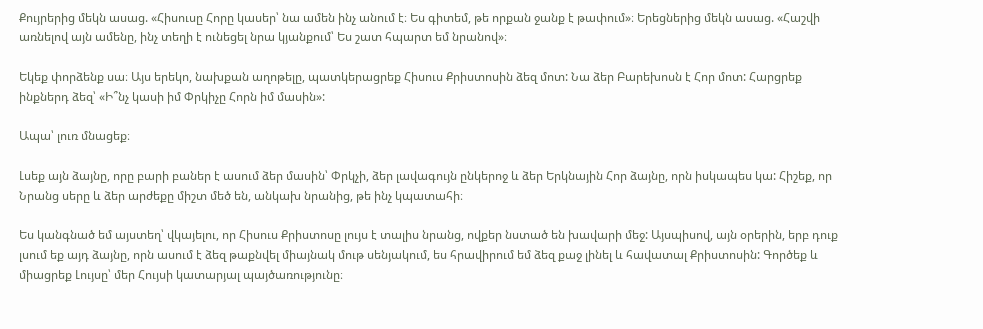Քույրերից մեկն ասաց. «Հիսուսը Հորը կասեր՝ նա ամեն ինչ անում է։ Ես գիտեմ, թե որքան ջանք է թափում»։ Երեցներից մեկն ասաց. «Հաշվի առնելով այն ամենը, ինչ տեղի է ունեցել նրա կյանքում՝ Ես շատ հպարտ եմ նրանով»։

Եկեք փորձենք սա։ Այս երեկո, նախքան աղոթելը, պատկերացրեք Հիսուս Քրիստոսին ձեզ մոտ: Նա ձեր Բարեխոսն է Հոր մոտ: Հարցրեք ինքներդ ձեզ՝ «Ի՞նչ կասի իմ Փրկիչը Հորն իմ մասին»:

Ապա՝ լուռ մնացեք։

Լսեք այն ձայնը, որը բարի բաներ է ասում ձեր մասին՝ Փրկչի, ձեր լավագույն ընկերոջ և ձեր Երկնային Հոր ձայնը, որն իսկապես կա: Հիշեք, որ Նրանց սերը և ձեր արժեքը միշտ մեծ են, անկախ նրանից, թե ինչ կպատահի։

Ես կանգնած եմ այստեղ՝ վկայելու, որ Հիսուս Քրիստոսը լույս է տալիս նրանց, ովքեր նստած են խավարի մեջ: Այսպիսով, այն օրերին, երբ դուք լսում եք այդ ձայնը, որն ասում է ձեզ թաքնվել միայնակ մութ սենյակում, ես հրավիրում եմ ձեզ քաջ լինել և հավատալ Քրիստոսին: Գործեք և միացրեք Լույսը՝ մեր Հույսի կատարյալ պայծառությունը։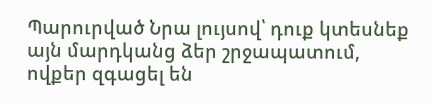Պարուրված Նրա լույսով՝ դուք կտեսնեք այն մարդկանց ձեր շրջապատում, ովքեր զգացել են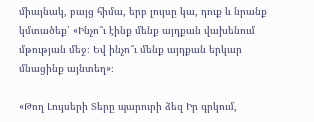միայնակ, բայց հիմա, երբ լույսը կա, դուք և նրանք կմտածեք՝ «Ինչո՞ւ էինք մենք այդքան վախենում մթության մեջ։ Եվ ինչո՞ւ մենք այդքան երկար մնացինք այնտեղ»։

«Թող Լույսերի Տերը պարուրի ձեզ Իր գրկում,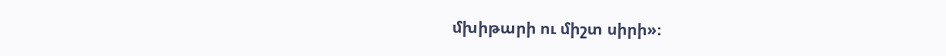մխիթարի ու միշտ սիրի»։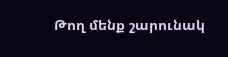Թող մենք շարունակ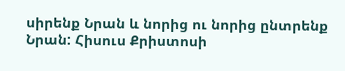սիրենք Նրան և նորից ու նորից ընտրենք Նրան: Հիսուս Քրիստոսի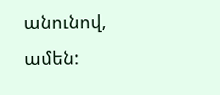անունով, ամեն: